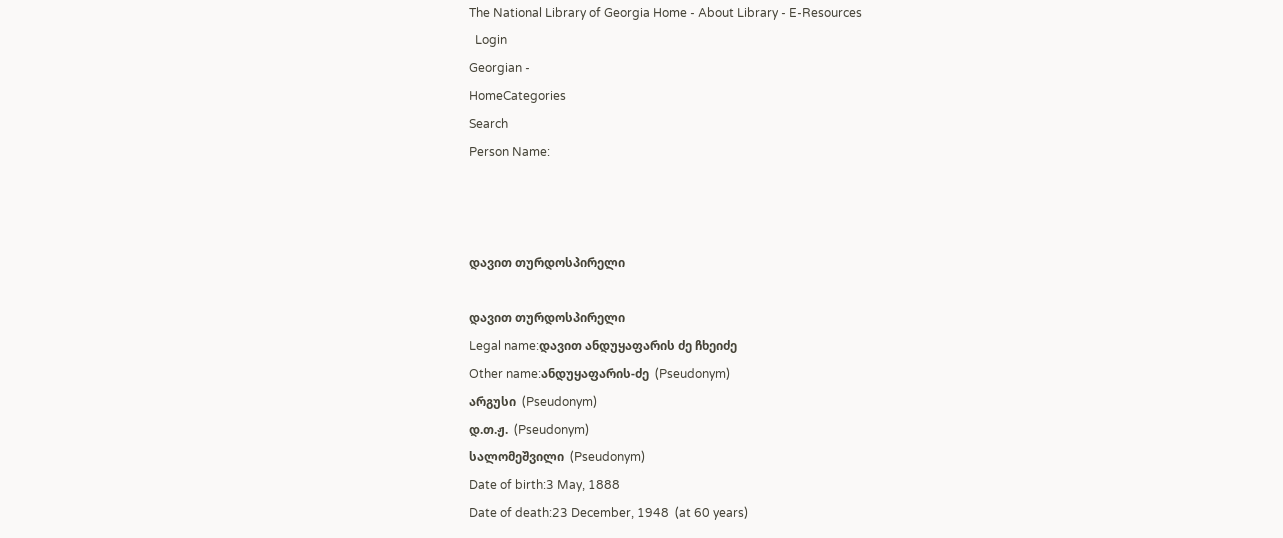The National Library of Georgia Home - About Library - E-Resources
  Login
Georgian -
HomeCategories
Search
Person Name:



დავით თურდოსპირელი

დავით თურდოსპირელი
Legal name:დავით ანდუყაფარის ძე ჩხეიძე
Other name:ანდუყაფარის-ძე  (Pseudonym)
არგუსი  (Pseudonym)
დ.თ.ჟ.  (Pseudonym)
სალომეშვილი  (Pseudonym)
Date of birth:3 May, 1888
Date of death:23 December, 1948  (at 60 years)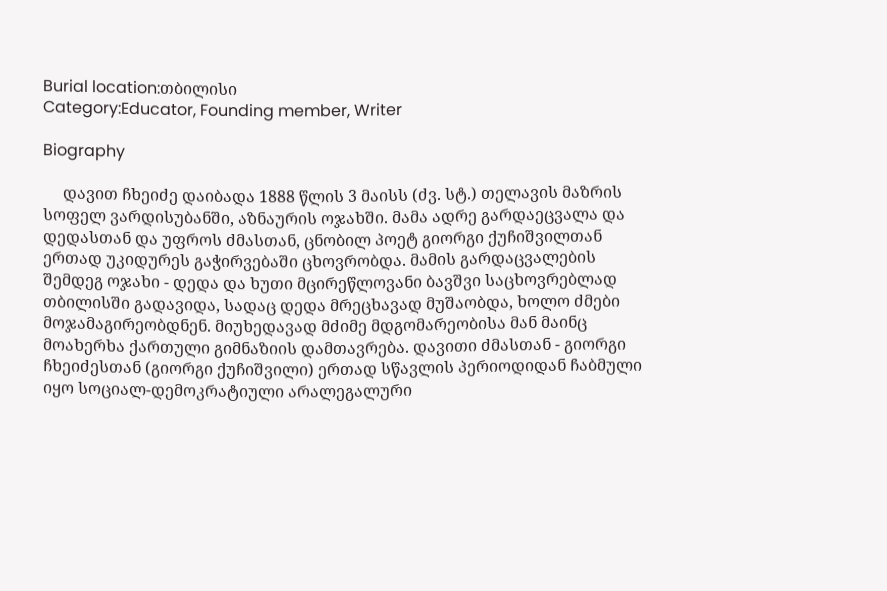Burial location:თბილისი
Category:Educator, Founding member, Writer

Biography

     დავით ჩხეიძე დაიბადა 1888 წლის 3 მაისს (ძვ. სტ.) თელავის მაზრის სოფელ ვარდისუბანში, აზნაურის ოჯახში. მამა ადრე გარდაეცვალა და დედასთან და უფროს ძმასთან, ცნობილ პოეტ გიორგი ქუჩიშვილთან ერთად უკიდურეს გაჭირვებაში ცხოვრობდა. მამის გარდაცვალების შემდეგ ოჯახი - დედა და ხუთი მცირეწლოვანი ბავშვი საცხოვრებლად თბილისში გადავიდა, სადაც დედა მრეცხავად მუშაობდა, ხოლო ძმები მოჯამაგირეობდნენ. მიუხედავად მძიმე მდგომარეობისა მან მაინც მოახერხა ქართული გიმნაზიის დამთავრება. დავითი ძმასთან - გიორგი ჩხეიძესთან (გიორგი ქუჩიშვილი) ერთად სწავლის პერიოდიდან ჩაბმული იყო სოციალ-დემოკრატიული არალეგალური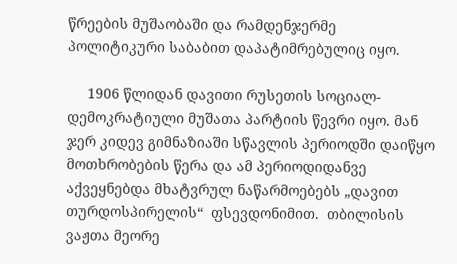წრეების მუშაობაში და რამდენჯერმე პოლიტიკური საბაბით დაპატიმრებულიც იყო.

     1906 წლიდან დავითი რუსეთის სოციალ-დემოკრატიული მუშათა პარტიის წევრი იყო. მან ჯერ კიდევ გიმნაზიაში სწავლის პერიოდში დაიწყო მოთხრობების წერა და ამ პერიოდიდანვე აქვეყნებდა მხატვრულ ნაწარმოებებს „დავით თურდოსპირელის“  ფსევდონიმით.  თბილისის ვაჟთა მეორე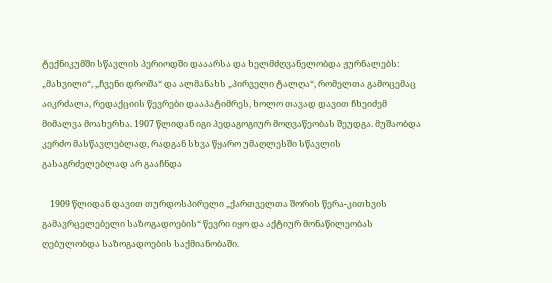ტექნიკუმში სწავლის პერიოდში დააარსა და ხელმძღვანელობდა ჟურნალებს: „მახვილი“, „ჩვენი დროშა“ და ალმანახს „პირველი ტალღა“, რომელთა გამოცემაც აიკრძალა, რედაქციის წევრები დააპატიმრეს, ხოლო თავად დავით ჩხეიძემ მიმალვა მოახერხა. 1907 წლიდან იგი პედაგოგიურ მოღვაწეობას შეუდგა. მუშაობდა კერძო მასწავლებლად, რადგან სხვა წყარო უმაღლესში სწავლის გასაგრძელებლად არ გააჩნდა

    1909 წლიდან დავით თურდოსპირელი „ქართველთა შორის წერა-კითხვის გამავრცელებელი საზოგადოების“ წევრი იყო და აქტიურ მონაწილეობას ღებულობდა საზოგადოების საქმიანობაში.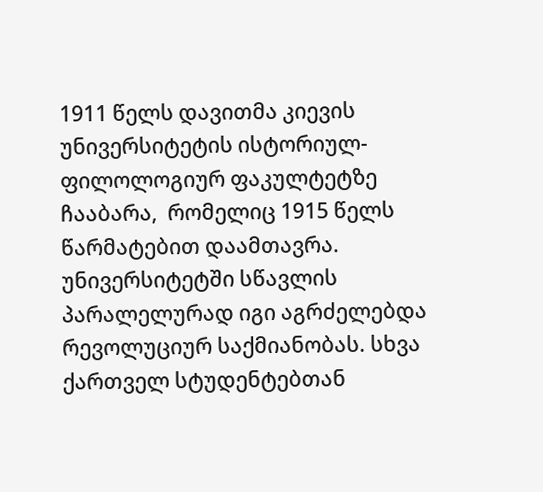1911 წელს დავითმა კიევის უნივერსიტეტის ისტორიულ-ფილოლოგიურ ფაკულტეტზე ჩააბარა,  რომელიც 1915 წელს წარმატებით დაამთავრა. უნივერსიტეტში სწავლის  პარალელურად იგი აგრძელებდა რევოლუციურ საქმიანობას. სხვა ქართველ სტუდენტებთან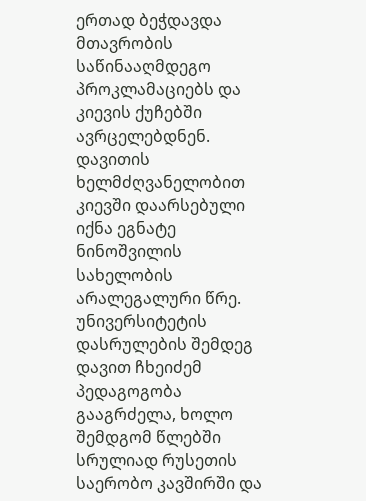ერთად ბეჭდავდა მთავრობის საწინააღმდეგო პროკლამაციებს და კიევის ქუჩებში ავრცელებდნენ. დავითის ხელმძღვანელობით კიევში დაარსებული იქნა ეგნატე ნინოშვილის სახელობის არალეგალური წრე. უნივერსიტეტის დასრულების შემდეგ დავით ჩხეიძემ პედაგოგობა გააგრძელა, ხოლო შემდგომ წლებში  სრულიად რუსეთის საერობო კავშირში და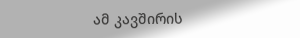ამ კავშირის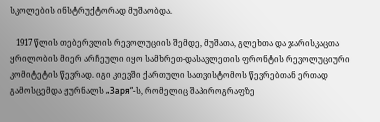სკოლების ინსტრუქტორად მუშაობდა.

   1917 წლის თებერვლის რევოლუციის შემდე, მუშათა, გლეხთა და ჯარისკაცთა ყრილობის მიერ არჩეული იყო სამხრეთ-დასავლეთის ფრონტის რევოლუციური კომიტეტის წევრად. იგი კიევში ქართული სათვისტომოს წევრებთან ერთად გამოსცემდა ჟურნალს „Заря“-ს, რომელიც შაპიროგრაფზე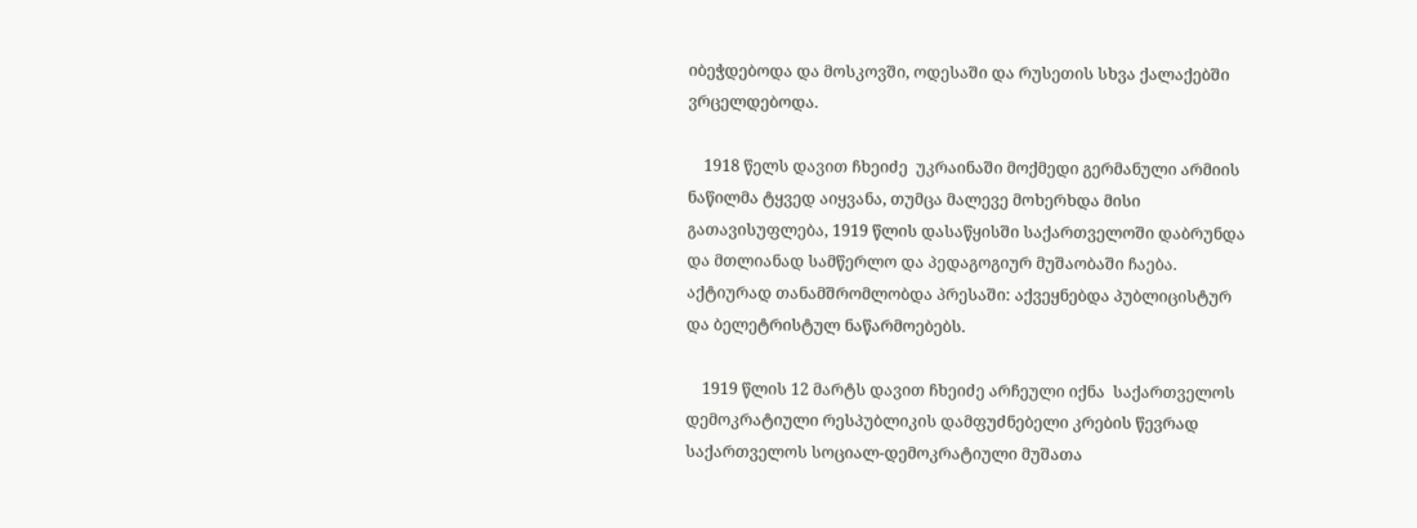იბეჭდებოდა და მოსკოვში, ოდესაში და რუსეთის სხვა ქალაქებში ვრცელდებოდა.

    1918 წელს დავით ჩხეიძე  უკრაინაში მოქმედი გერმანული არმიის ნაწილმა ტყვედ აიყვანა, თუმცა მალევე მოხერხდა მისი გათავისუფლება, 1919 წლის დასაწყისში საქართველოში დაბრუნდა და მთლიანად სამწერლო და პედაგოგიურ მუშაობაში ჩაება.  აქტიურად თანამშრომლობდა პრესაში: აქვეყნებდა პუბლიცისტურ და ბელეტრისტულ ნაწარმოებებს.

    1919 წლის 12 მარტს დავით ჩხეიძე არჩეული იქნა  საქართველოს დემოკრატიული რესპუბლიკის დამფუძნებელი კრების წევრად საქართველოს სოციალ-დემოკრატიული მუშათა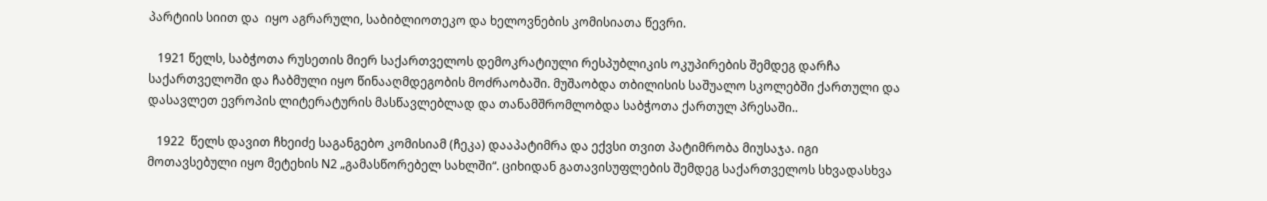პარტიის სიით და  იყო აგრარული, საბიბლიოთეკო და ხელოვნების კომისიათა წევრი.

   1921 წელს, საბჭოთა რუსეთის მიერ საქართველოს დემოკრატიული რესპუბლიკის ოკუპირების შემდეგ დარჩა საქართველოში და ჩაბმული იყო წინააღმდეგობის მოძრაობაში. მუშაობდა თბილისის საშუალო სკოლებში ქართული და დასავლეთ ევროპის ლიტერატურის მასწავლებლად და თანამშრომლობდა საბჭოთა ქართულ პრესაში..

   1922  წელს დავით ჩხეიძე საგანგებო კომისიამ (ჩეკა) დააპატიმრა და ექვსი თვით პატიმრობა მიუსაჯა. იგი მოთავსებული იყო მეტეხის N2 „გამასწორებელ სახლში“. ციხიდან გათავისუფლების შემდეგ საქართველოს სხვადასხვა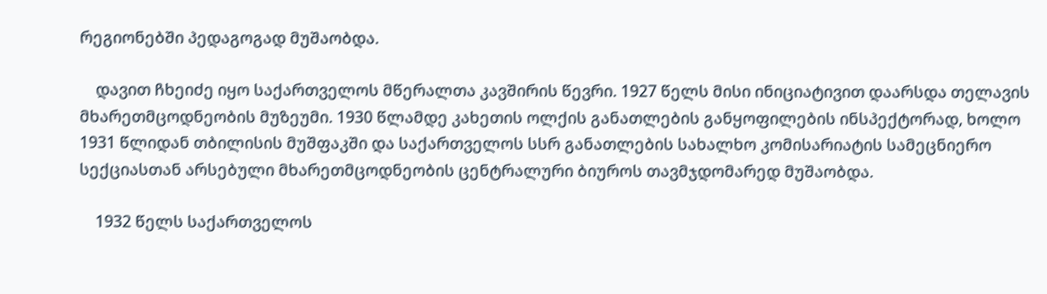რეგიონებში პედაგოგად მუშაობდა.

    დავით ჩხეიძე იყო საქართველოს მწერალთა კავშირის წევრი. 1927 წელს მისი ინიციატივით დაარსდა თელავის მხარეთმცოდნეობის მუზეუმი. 1930 წლამდე კახეთის ოლქის განათლების განყოფილების ინსპექტორად, ხოლო 1931 წლიდან თბილისის მუშფაკში და საქართველოს სსრ განათლების სახალხო კომისარიატის სამეცნიერო სექციასთან არსებული მხარეთმცოდნეობის ცენტრალური ბიუროს თავმჯდომარედ მუშაობდა.

    1932 წელს საქართველოს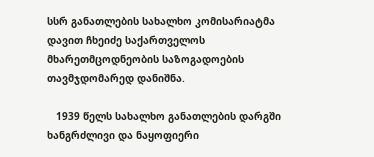სსრ განათლების სახალხო კომისარიატმა დავით ჩხეიძე საქართველოს მხარეთმცოდნეობის საზოგადოების თავმჯდომარედ დანიშნა.

   1939 წელს სახალხო განათლების დარგში ხანგრძლივი და ნაყოფიერი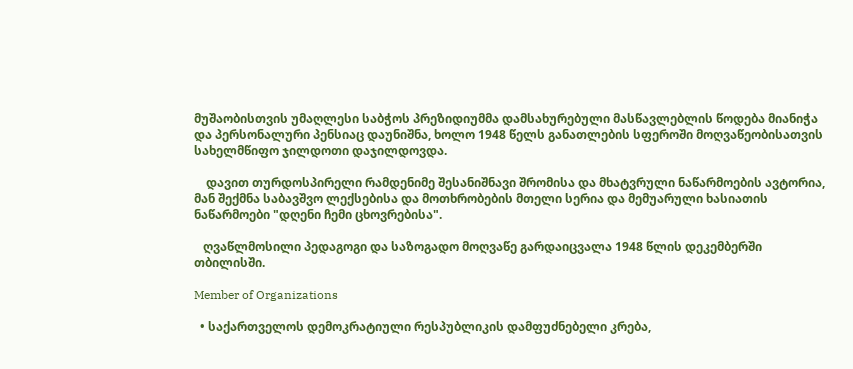მუშაობისთვის უმაღლესი საბჭოს პრეზიდიუმმა დამსახურებული მასწავლებლის წოდება მიანიჭა და პერსონალური პენსიაც დაუნიშნა, ხოლო 1948 წელს განათლების სფეროში მოღვაწეობისათვის სახელმწიფო ჯილდოთი დაჯილდოვდა.

    დავით თურდოსპირელი რამდენიმე შესანიშნავი შრომისა და მხატვრული ნაწარმოების ავტორია, მან შექმნა საბავშვო ლექსებისა და მოთხრობების მთელი სერია და მემუარული ხასიათის ნაწარმოები "დღენი ჩემი ცხოვრებისა".

   ღვაწლმოსილი პედაგოგი და საზოგადო მოღვაწე გარდაიცვალა 1948 წლის დეკემბერში თბილისში.

Member of Organizations

  • საქართველოს დემოკრატიული რესპუბლიკის დამფუძნებელი კრება,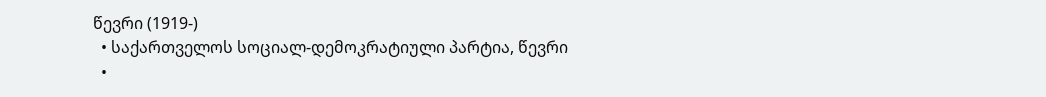წევრი (1919-)
  • საქართველოს სოციალ-დემოკრატიული პარტია, წევრი
  •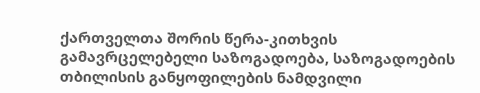ქართველთა შორის წერა-კითხვის გამავრცელებელი საზოგადოება, საზოგადოების თბილისის განყოფილების ნამდვილი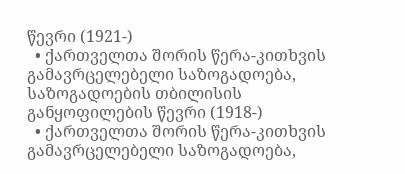წევრი (1921-)
  • ქართველთა შორის წერა-კითხვის გამავრცელებელი საზოგადოება, საზოგადოების თბილისის განყოფილების წევრი (1918-)
  • ქართველთა შორის წერა-კითხვის გამავრცელებელი საზოგადოება,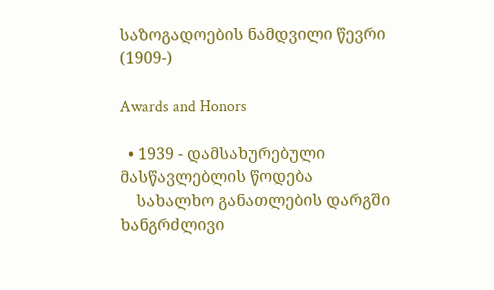საზოგადოების ნამდვილი წევრი (1909-)

Awards and Honors

  • 1939 - დამსახურებული მასწავლებლის წოდება
    სახალხო განათლების დარგში ხანგრძლივი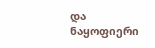და ნაყოფიერი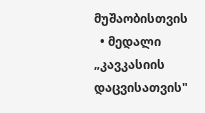მუშაობისთვის
  • მედალი „კავკასიის დაცვისათვის"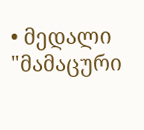• მედალი "მამაცური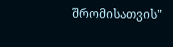შრომისათვის"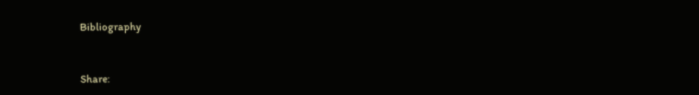Bibliography


Share: